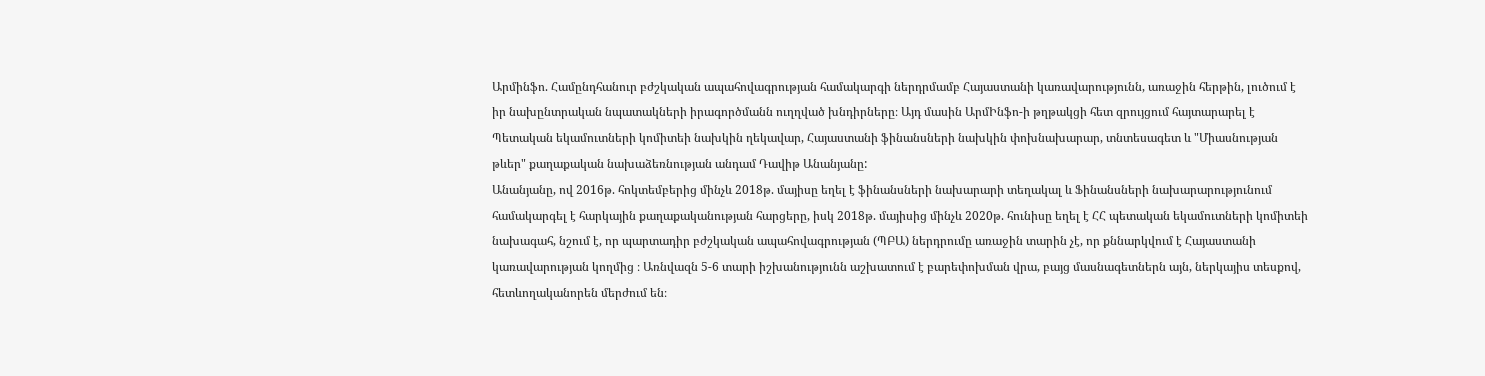Արմինֆո. Համընդհանուր բժշկական ապահովագրության համակարգի ներդրմամբ Հայաստանի կառավարությունն, առաջին հերթին, լուծում է իր նախընտրական նպատակների իրագործմանն ուղղված խնդիրները։ Այդ մասին ԱրմԻնֆո-ի թղթակցի հետ զրույցում հայտարարել է Պետական եկամուտների կոմիտեի նախկին ղեկավար, Հայաստանի ֆինանսների նախկին փոխնախարար, տնտեսագետ և "Միասնության թևեր" քաղաքական նախաձեռնության անդամ Դավիթ Անանյանը:
Անանյանը, ով 2016թ. հոկտեմբերից մինչև 2018թ. մայիսը եղել է ֆինանսների նախարարի տեղակալ և Ֆինանսների նախարարությունում համակարգել է հարկային քաղաքականության հարցերը, իսկ 2018թ. մայիսից մինչև 2020թ. հունիսը եղել է ՀՀ պետական եկամուտների կոմիտեի նախագահ, նշում է, որ պարտադիր բժշկական ապահովագրության (ՊԲԱ) ներդրումը առաջին տարին չէ, որ քննարկվում է Հայաստանի կառավարության կողմից ։ Առնվազն 5-6 տարի իշխանությունն աշխատում է բարեփոխման վրա, բայց մասնագետներն այն, ներկայիս տեսքով, հետևողականորեն մերժում են։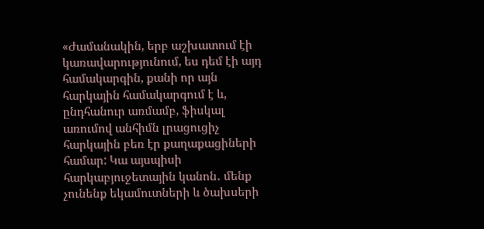«Ժամանակին, երբ աշխատում էի կառավարությունում, ես դեմ էի այդ համակարգին, քանի որ այն հարկային համակարգում է և, ընդհանուր առմամբ, ֆիսկալ առումով անհիմն լրացուցիչ հարկային բեռ էր քաղաքացիների համար: Կա այսպիսի հարկաբյուջետային կանոն․ մենք չունենք եկամուտների և ծախսերի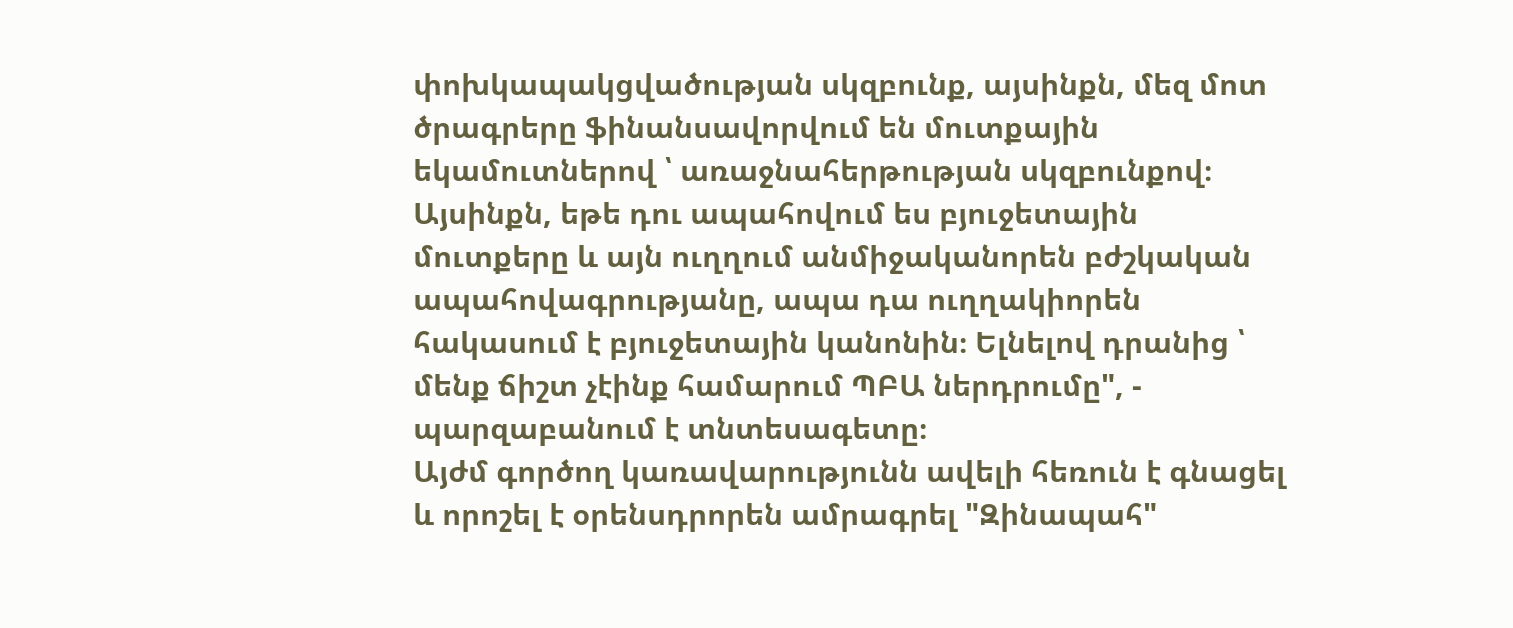փոխկապակցվածության սկզբունք, այսինքն, մեզ մոտ ծրագրերը ֆինանսավորվում են մուտքային եկամուտներով ՝ առաջնահերթության սկզբունքով։
Այսինքն, եթե դու ապահովում ես բյուջետային մուտքերը և այն ուղղում անմիջականորեն բժշկական ապահովագրությանը, ապա դա ուղղակիորեն հակասում է բյուջետային կանոնին։ Ելնելով դրանից ՝ մենք ճիշտ չէինք համարում ՊԲԱ ներդրումը", - պարզաբանում է տնտեսագետը։
Այժմ գործող կառավարությունն ավելի հեռուն է գնացել և որոշել է օրենսդրորեն ամրագրել "Զինապահ"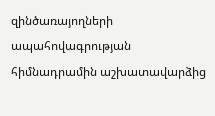զինծառայողների ապահովագրության հիմնադրամին աշխատավարձից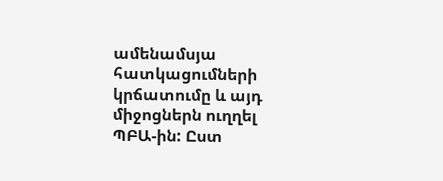ամենամսյա հատկացումների կրճատումը և այդ միջոցներն ուղղել ՊԲԱ-ին: Ըստ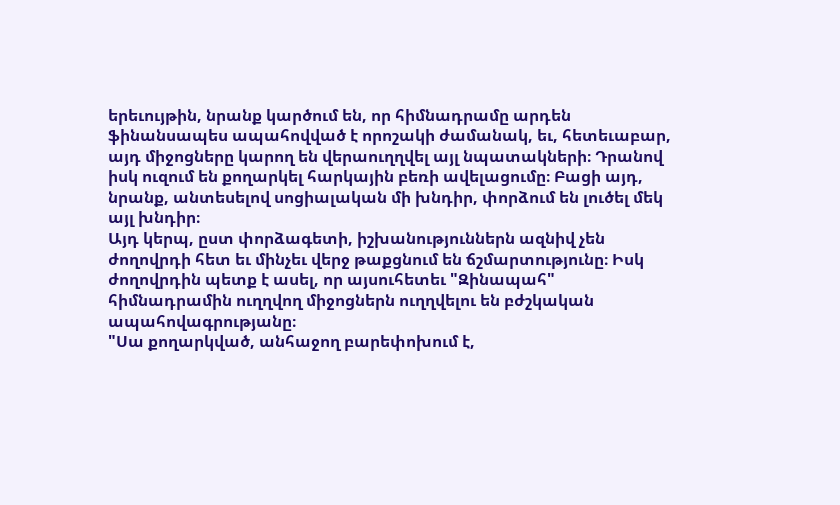երեւույթին, նրանք կարծում են, որ հիմնադրամը արդեն ֆինանսապես ապահովված է որոշակի ժամանակ, եւ, հետեւաբար, այդ միջոցները կարող են վերաուղղվել այլ նպատակների։ Դրանով իսկ ուզում են քողարկել հարկային բեռի ավելացումը։ Բացի այդ, նրանք, անտեսելով սոցիալական մի խնդիր, փորձում են լուծել մեկ այլ խնդիր։
Այդ կերպ, ըստ փորձագետի, իշխանություններն ազնիվ չեն ժողովրդի հետ եւ մինչեւ վերջ թաքցնում են ճշմարտությունը։ Իսկ ժողովրդին պետք է ասել, որ այսուհետեւ "Զինապահ" հիմնադրամին ուղղվող միջոցներն ուղղվելու են բժշկական ապահովագրությանը։
"Սա քողարկված, անհաջող բարեփոխում է,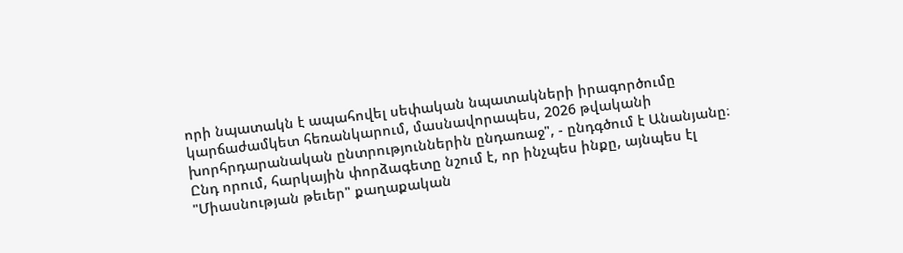որի նպատակն է ապահովել սեփական նպատակների իրագործումը կարճաժամկետ հեռանկարում, մասնավորապես, 2026 թվականի խորհրդարանական ընտրություններին ընդառաջ", - ընդգծում է Անանյանը։
Ընդ որում, հարկային փորձագետը նշում է, որ ինչպես ինքը, այնպես էլ "Միասնության թեւեր" քաղաքական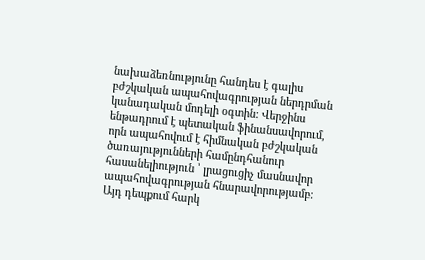նախաձեռնությունը հանդես է գալիս բժշկական ապահովագրության ներդրման կանադական մոդելի օգտին: Վերջինս ենթադրում է պետական ֆինանսավորում, որն ապահովում է հիմնական բժշկական ծառայությունների համընդհանուր հասանելիություն ՝ լրացուցիչ մասնավոր ապահովագրության հնարավորությամբ։ Այդ դեպքում հարկ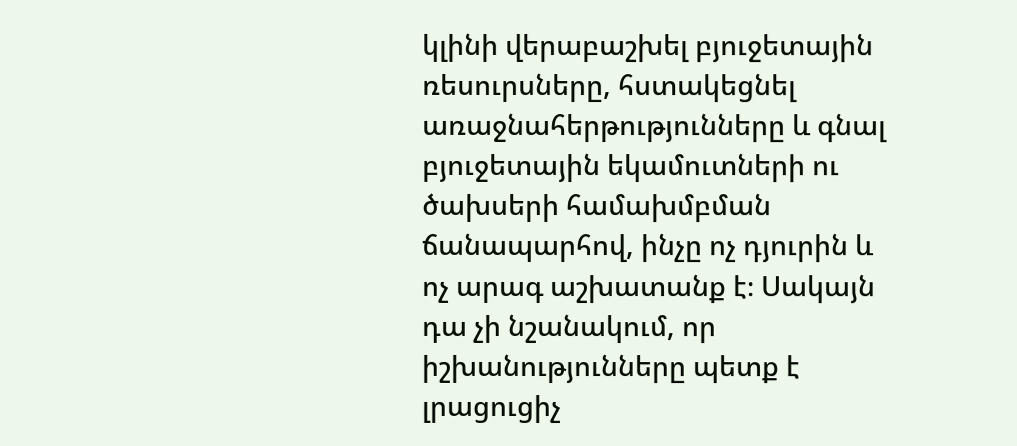կլինի վերաբաշխել բյուջետային ռեսուրսները, հստակեցնել առաջնահերթությունները և գնալ բյուջետային եկամուտների ու ծախսերի համախմբման ճանապարհով, ինչը ոչ դյուրին և ոչ արագ աշխատանք է։ Սակայն դա չի նշանակում, որ իշխանությունները պետք է լրացուցիչ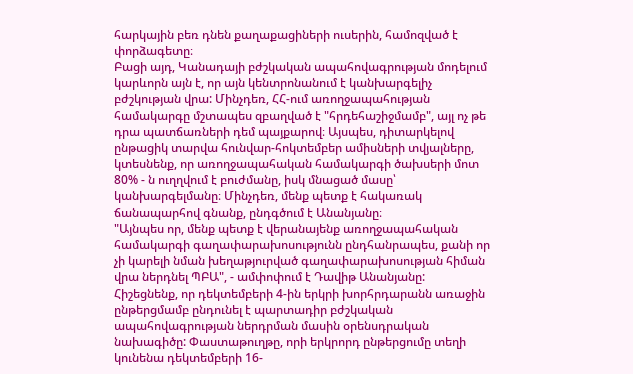հարկային բեռ դնեն քաղաքացիների ուսերին, համոզված է փորձագետը։
Բացի այդ, Կանադայի բժշկական ապահովագրության մոդելում կարևորն այն է, որ այն կենտրոնանում է կանխարգելիչ բժշկության վրա: Մինչդեռ, ՀՀ-ում առողջապահության համակարգը մշտապես զբաղված է "հրդեհաշիջմամբ", այլ ոչ թե դրա պատճառների դեմ պայքարով։ Այսպես, դիտարկելով ընթացիկ տարվա հունվար-հոկտեմբեր ամիսների տվյալները, կտեսնենք, որ առողջապահական համակարգի ծախսերի մոտ 80% - ն ուղղվում է բուժմանը, իսկ մնացած մասը՝ կանխարգելմանը։ Մինչդեռ, մենք պետք է հակառակ ճանապարհով գնանք, ընդգծում է Անանյանը։
"Այնպես որ, մենք պետք է վերանայենք առողջապահական համակարգի գաղափարախոսությունն ընդհանրապես, քանի որ չի կարելի նման խեղաթյուրված գաղափարախոսության հիման վրա ներդնել ՊԲԱ", - ամփոփում է Դավիթ Անանյանը:
Հիշեցնենք, որ դեկտեմբերի 4-ին երկրի խորհրդարանն առաջին ընթերցմամբ ընդունել է պարտադիր բժշկական ապահովագրության ներդրման մասին օրենսդրական նախագիծը: Փաստաթուղթը, որի երկրորդ ընթերցումը տեղի կունենա դեկտեմբերի 16-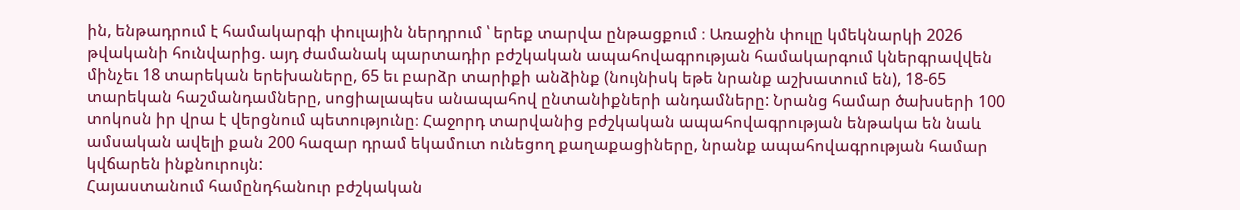ին, ենթադրում է համակարգի փուլային ներդրում ՝ երեք տարվա ընթացքում ։ Առաջին փուլը կմեկնարկի 2026 թվականի հունվարից. այդ ժամանակ պարտադիր բժշկական ապահովագրության համակարգում կներգրավվեն մինչեւ 18 տարեկան երեխաները, 65 եւ բարձր տարիքի անձինք (նույնիսկ եթե նրանք աշխատում են), 18-65 տարեկան հաշմանդամները, սոցիալապես անապահով ընտանիքների անդամները: Նրանց համար ծախսերի 100 տոկոսն իր վրա է վերցնում պետությունը։ Հաջորդ տարվանից բժշկական ապահովագրության ենթակա են նաև ամսական ավելի քան 200 հազար դրամ եկամուտ ունեցող քաղաքացիները, նրանք ապահովագրության համար կվճարեն ինքնուրույն:
Հայաստանում համընդհանուր բժշկական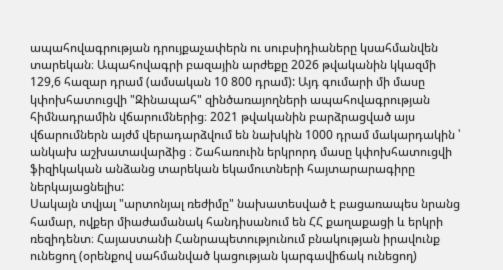ապահովագրության դրույքաչափերն ու սուբսիդիաները կսահմանվեն տարեկան։ Ապահովագրի բազային արժեքը 2026 թվականին կկազմի 129,6 հազար դրամ (ամսական 10 800 դրամ): Այդ գումարի մի մասը կփոխհատուցվի "Զինապահ" զինծառայողների ապահովագրության հիմնադրամին վճարումներից։ 2021 թվականին բարձրացված այս վճարումներն այժմ վերադարձվում են նախկին 1000 դրամ մակարդակին ՝ անկախ աշխատավարձից ։ Շահառուին երկրորդ մասը կփոխհատուցվի ֆիզիկական անձանց տարեկան եկամուտների հայտարարագիրը ներկայացնելիս:
Սակայն տվյալ "արտոնյալ ռեժիմը" նախատեսված է բացառապես նրանց համար, ովքեր միաժամանակ հանդիսանում են ՀՀ քաղաքացի և երկրի ռեզիդենտ։ Հայաստանի Հանրապետությունում բնակության իրավունք ունեցող (օրենքով սահմանված կացության կարգավիճակ ունեցող)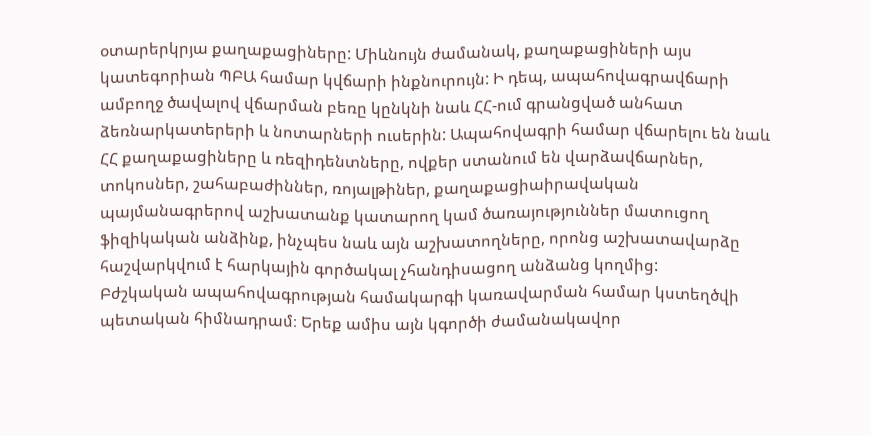օտարերկրյա քաղաքացիները: Միևնույն ժամանակ, քաղաքացիների այս կատեգորիան ՊԲԱ համար կվճարի ինքնուրույն: Ի դեպ, ապահովագրավճարի ամբողջ ծավալով վճարման բեռը կընկնի նաև ՀՀ-ում գրանցված անհատ ձեռնարկատերերի և նոտարների ուսերին: Ապահովագրի համար վճարելու են նաև ՀՀ քաղաքացիները և ռեզիդենտները, ովքեր ստանում են վարձավճարներ, տոկոսներ, շահաբաժիններ, ռոյալթիներ, քաղաքացիաիրավական պայմանագրերով աշխատանք կատարող կամ ծառայություններ մատուցող ֆիզիկական անձինք, ինչպես նաև այն աշխատողները, որոնց աշխատավարձը հաշվարկվում է հարկային գործակալ չհանդիսացող անձանց կողմից:
Բժշկական ապահովագրության համակարգի կառավարման համար կստեղծվի պետական հիմնադրամ։ Երեք ամիս այն կգործի ժամանակավոր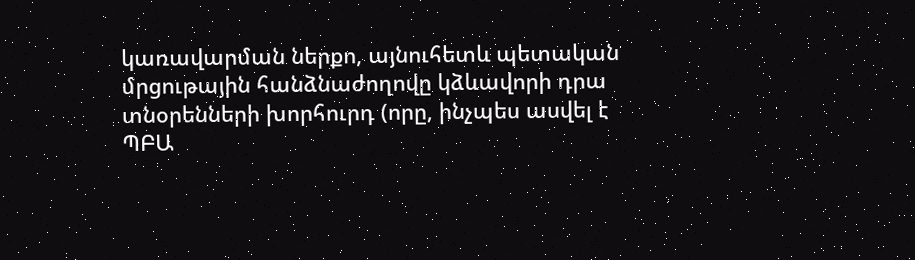կառավարման ներքո, այնուհետև պետական մրցութային հանձնաժողովը կձևավորի դրա տնօրենների խորհուրդ (որը, ինչպես ասվել է ՊԲԱ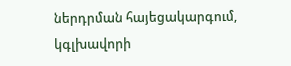ներդրման հայեցակարգում, կգլխավորի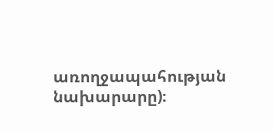առողջապահության նախարարը)։